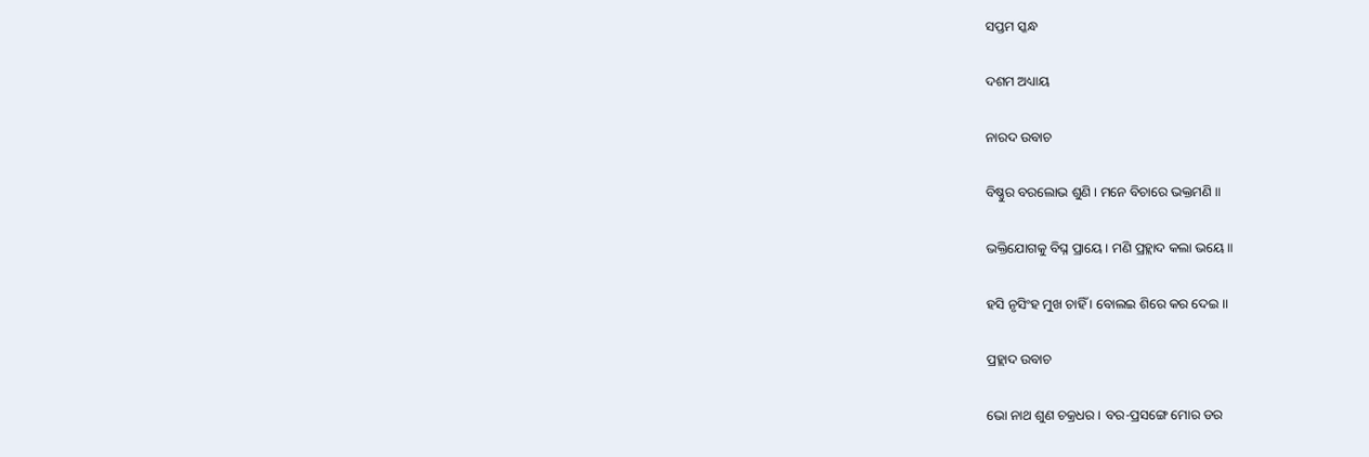ସପ୍ତମ ସ୍କନ୍ଧ

ଦଶମ ଅଧ୍ୟାୟ

ନାରଦ ଉବାଚ

ବିଷ୍ଣୁର ବରଲୋଭ ଶୁଣି । ମନେ ବିଚାରେ ଭକ୍ତମଣି ॥

ଭକ୍ତିଯୋଗକୁ ବିଘ୍ନ ପ୍ରାୟେ । ମଣି ପ୍ରହ୍ଲାଦ କଲା ଭୟେ ॥

ହସି ନୃସିଂହ ମୁଖ ଚାହିଁ । ବୋଲଇ ଶିରେ କର ଦେଇ ॥

ପ୍ରହ୍ଲାଦ ଉବାଚ

ଭୋ ନାଥ ଶୁଣ ଚକ୍ରଧର । ବର-ପ୍ରସଙ୍ଗେ ମୋର ଡର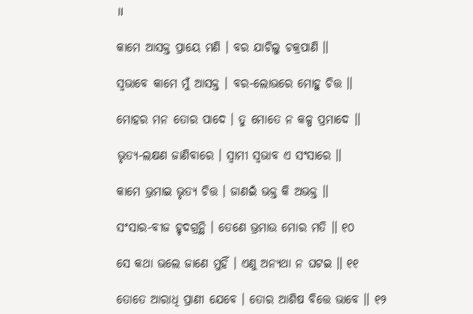॥

କାମେ ଆସକ୍ତ ପ୍ରାୟେ ମଣି । ବର ଯାଚିଲୁ ଚକ୍ରପାଣି ॥

ସ୍ୱଭାବେ କାମେ ମୁଁ ଆସକ୍ତ । ବର-ଲୋଭରେ ମୋହୁ ଚିତ୍ତ ॥

ମୋହର ମନ ତୋର ପାଦେ । ତୁ ମୋତେ ନ କଳ୍ପ ପ୍ରମାଦେ ॥

ଭୃତ୍ୟ-ଲକ୍ଷଣ ଜାଣିବାରେ । ସ୍ୱାମୀ ସ୍ୱଭାବ ଏ ସଂସାରେ ॥

କାମେ ଭ୍ରମାଇ ଭୃତ୍ୟ ଚିତ୍ତ । ଜାଣଇଁ ଭକ୍ତ କି ଅଭକ୍ତ ॥

ସଂସାର-ବୀଜ ହୃଦଗ୍ରନ୍ଥି । ତେଣେ ଭ୍ରମାଉ ମୋର ମତି ॥ ୧୦

ସେ କଥା ଭଲେ ଜାଣେ ମୁହିଁ । ଏଣୁ ଅନ୍ୟଥା ନ ଘଟଇ ॥ ୧୧

ତୋତେ ଆରାଧି ପ୍ରାଣୀ ଯେବେ । ତୋର ଆଶିଷ ବିତ୍ତେ ଭାବେ ॥ ୧୨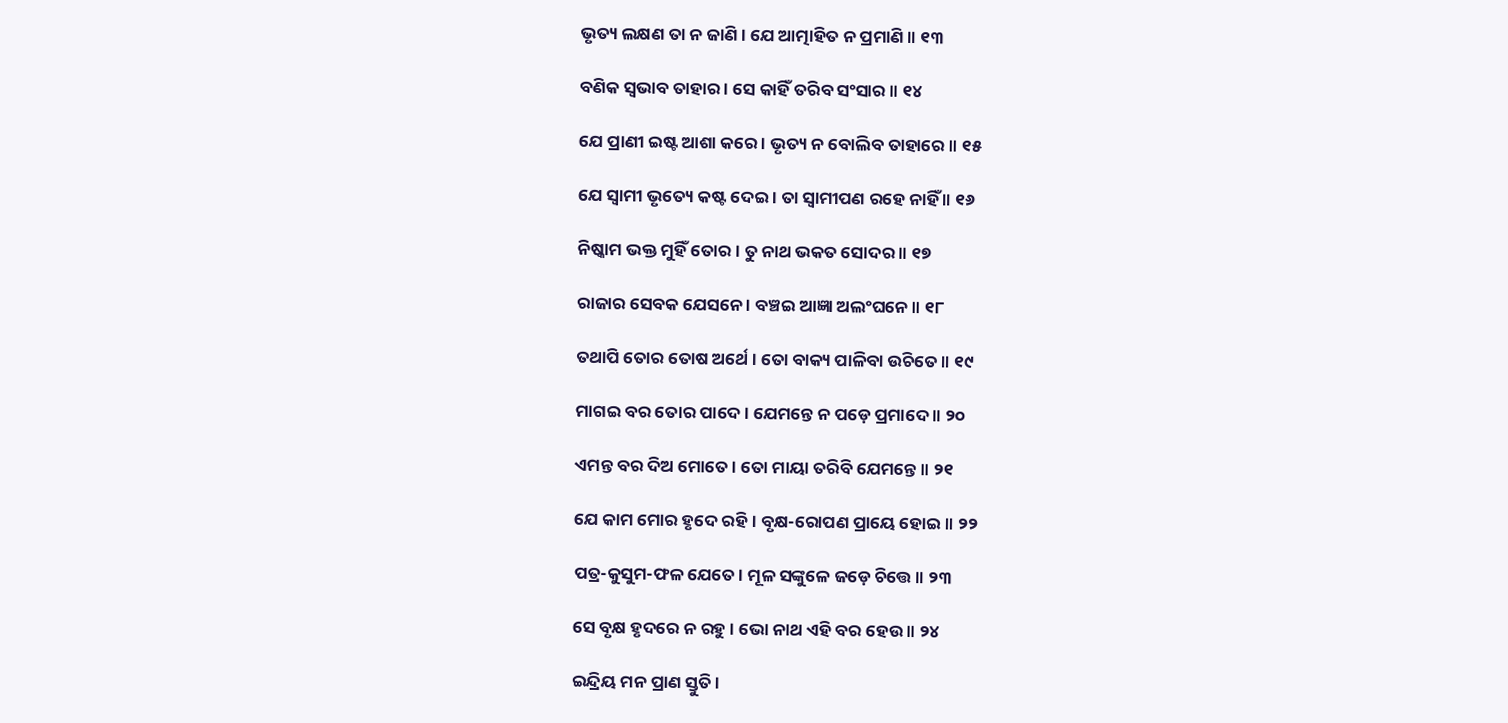ଭୃତ୍ୟ ଲକ୍ଷଣ ତା ନ ଜାଣି । ଯେ ଆତ୍ମାହିତ ନ ପ୍ରମାଣି ॥ ୧୩

ବଣିକ ସ୍ୱଭାବ ତାହାର । ସେ କାହିଁ ତରିବ ସଂସାର ॥ ୧୪

ଯେ ପ୍ରାଣୀ ଇଷ୍ଟ ଆଶା କରେ । ଭୃତ୍ୟ ନ ବୋଲିବ ତାହାରେ ॥ ୧୫

ଯେ ସ୍ୱାମୀ ଭୃତ୍ୟେ କଷ୍ଟ ଦେଇ । ତା ସ୍ୱାମୀପଣ ରହେ ନାହିଁ ॥ ୧୬

ନିଷ୍କାମ ଭକ୍ତ ମୁହିଁ ତୋର । ତୁ ନାଥ ଭକତ ସୋଦର ॥ ୧୭

ରାଜାର ସେବକ ଯେସନେ । ବଞ୍ଚଇ ଆଜ୍ଞା ଅଲଂଘନେ ॥ ୧୮

ତଥାପି ତୋର ତୋଷ ଅର୍ଥେ । ତୋ ବାକ୍ୟ ପାଳିବା ଉଚିତେ ॥ ୧୯

ମାଗଇ ବର ତୋର ପାଦେ । ଯେମନ୍ତେ ନ ପଡ଼େ ପ୍ରମାଦେ ॥ ୨୦

ଏମନ୍ତ ବର ଦିଅ ମୋତେ । ତୋ ମାୟା ତରିବି ଯେମନ୍ତେ ॥ ୨୧

ଯେ କାମ ମୋର ହୃଦେ ରହି । ବୃକ୍ଷ-ରୋପଣ ପ୍ରାୟେ ହୋଇ ॥ ୨୨

ପତ୍ର-କୁସୁମ-ଫଳ ଯେତେ । ମୂଳ ସଙ୍କୁଳେ ଜଡ଼େ ଚିତ୍ତେ ॥ ୨୩

ସେ ବୃକ୍ଷ ହୃଦରେ ନ ରହୁ । ଭୋ ନାଥ ଏହି ବର ହେଉ ॥ ୨୪

ଇନ୍ଦ୍ରିୟ ମନ ପ୍ରାଣ ସ୍ତୁତି ।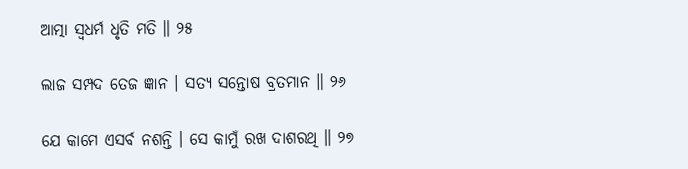ଆତ୍ମା ସ୍ୱଧର୍ମ ଧୃତି ମତି ॥ ୨୫

ଲାଜ ସମ୍ପଦ ତେଜ ଜ୍ଞାନ । ସତ୍ୟ ସନ୍ତୋଷ ବ୍ରତମାନ ॥ ୨୬

ଯେ କାମେ ଏସର୍ବ ନଶନ୍ତି । ସେ କାମୁଁ ରଖ ଦାଶରଥି ॥ ୨୭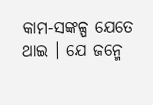କାମ-ସଙ୍କଳ୍ପ ଯେତେ ଥାଇ । ଯେ ଜନ୍ମେ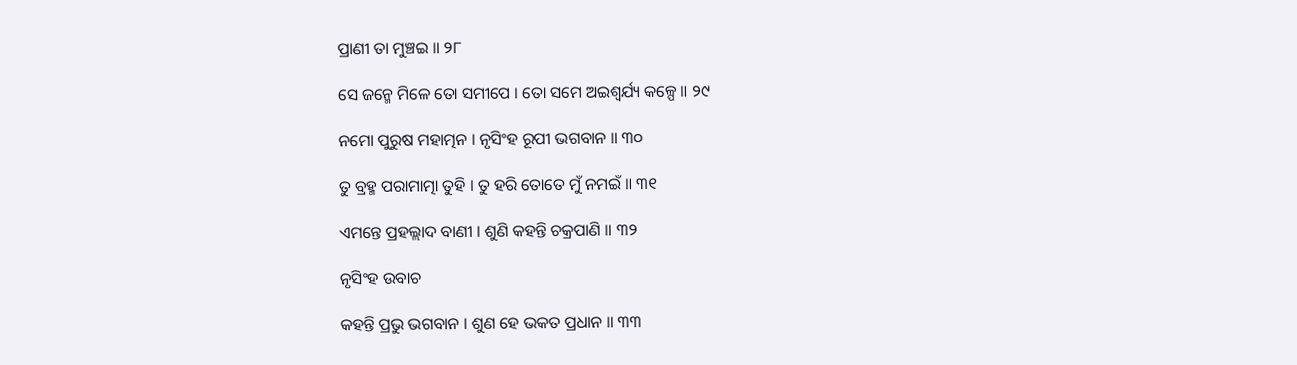ପ୍ରାଣୀ ତା ମୁଞ୍ଚଇ ॥ ୨୮

ସେ ଜନ୍ମେ ମିଳେ ତୋ ସମୀପେ । ତୋ ସମେ ଅଇଶ୍ୱର୍ଯ୍ୟ କଳ୍ପେ ॥ ୨୯

ନମୋ ପୁରୁଷ ମହାତ୍ମନ । ନୃସିଂହ ରୂପୀ ଭଗବାନ ॥ ୩୦

ତୁ ବ୍ରହ୍ମ ପରାମାତ୍ମା ତୁହି । ତୁ ହରି ତୋତେ ମୁଁ ନମଇଁ ॥ ୩୧

ଏମନ୍ତେ ପ୍ରହଲ୍ଲାଦ ବାଣୀ । ଶୁଣି କହନ୍ତି ଚକ୍ରପାଣି ॥ ୩୨

ନୃସିଂହ ଉବାଚ

କହନ୍ତି ପ୍ରଭୁ ଭଗବାନ । ଶୁଣ ହେ ଭକତ ପ୍ରଧାନ ॥ ୩୩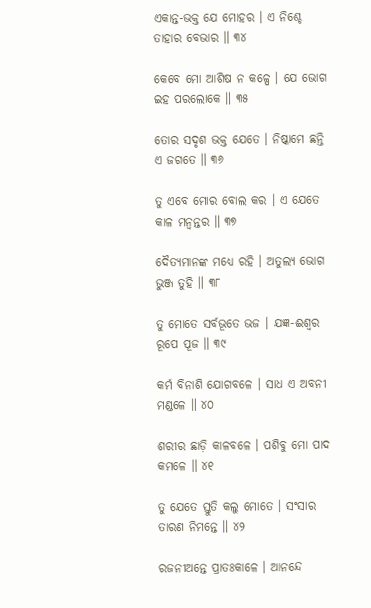ଏକାନ୍ତ-ଭକ୍ତ ଯେ ମୋହର । ଏ ନିଶ୍ଚେ ତାହାର ବେଭାର ॥ ୩୪

କେବେ ମୋ ଆଶିଷ ନ କଳ୍ପେ । ଯେ ଭୋଗ ଇହ ପରଲୋକେ ॥ ୩୫

ତୋର ସଦୃଶ ଭକ୍ତ ଯେତେ । ନିଷ୍କାମେ ଛନ୍ତି ଏ ଜଗତେ ॥ ୩୬

ତୁ ଏବେ ମୋର ବୋଲ କର । ଏ ଯେତେ କାଳ ମନ୍ୱନ୍ତର ॥ ୩୭

ଦୈତ୍ୟମାନଙ୍କ ମଧ୍ୟେ ରହି । ଅତୁଲ୍ୟ ଭୋଗ ଭୁଞ୍ଜ ତୁହି ॥ ୩୮

ତୁ ମୋତେ ସର୍ବଭୂତେ ଭଜ । ଯଜ୍ଞ-ଈଶ୍ୱର ରୂପେ ପୂଜ ॥ ୩୯

କର୍ମ ବିନାଶି ଯୋଗବଳେ । ସାଧ ଏ ଅବନୀ ମଣ୍ଡଳେ ॥ ୪୦

ଶରୀର ଛାଡ଼ି କାଳବଳେ । ପଶିବୁ ମୋ ପାଦ କମଳେ ॥ ୪୧

ତୁ ଯେତେ ସ୍ତୁତି କଲୁ ମୋତେ । ସଂସାର ତାରଣ ନିମନ୍ତେ ॥ ୪୨

ରଜନୀଅନ୍ତେ ପ୍ରାତଃକାଳେ । ଆନନ୍ଦେ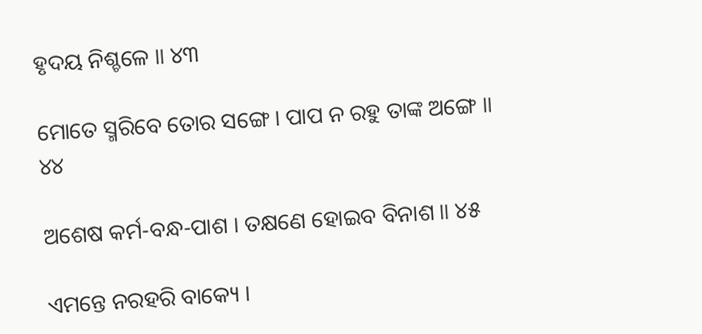ହୃଦୟ ନିଶ୍ଚଳେ ॥ ୪୩

ମୋତେ ସ୍ମରିବେ ତୋର ସଙ୍ଗେ । ପାପ ନ ରହୁ ତାଙ୍କ ଅଙ୍ଗେ ॥ ୪୪

ଅଶେଷ କର୍ମ-ବନ୍ଧ-ପାଶ । ତକ୍ଷଣେ ହୋଇବ ବିନାଶ ॥ ୪୫

ଏମନ୍ତେ ନରହରି ବାକ୍ୟେ ।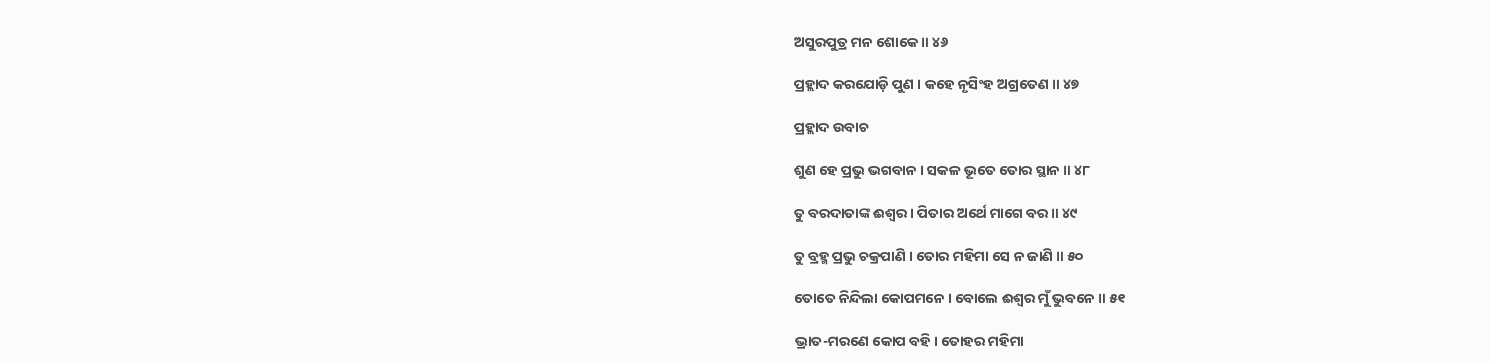ଅସୁରପୁତ୍ର ମନ ଶୋକେ ॥ ୪୬

ପ୍ରହ୍ଲାଦ କରଯୋଡ଼ି ପୁଣ । କହେ ନୃସିଂହ ଅଗ୍ରତେଣ ॥ ୪୭

ପ୍ରହ୍ଲାଦ ଉବାଚ

ଶୁଣ ହେ ପ୍ରଭୁ ଭଗବାନ । ସକଳ ଭୂତେ ତୋର ସ୍ଥାନ ॥ ୪୮

ତୁ ବରଦାତାଙ୍କ ଈଶ୍ୱର । ପିତାର ଅର୍ଥେ ମାଗେ ବର ॥ ୪୯

ତୁ ବ୍ରହ୍ମ ପ୍ରଭୁ ଚକ୍ରପାଣି । ତୋର ମହିମା ସେ ନ ଜାଣି ॥ ୫୦

ତୋତେ ନିନ୍ଦିଲା କୋପମନେ । ବୋଲେ ଈଶ୍ୱର ମୁଁ ଭୁବନେ ॥ ୫୧

ଭ୍ରାତ-ମରଣେ କୋପ ବହି । ତୋହର ମହିମା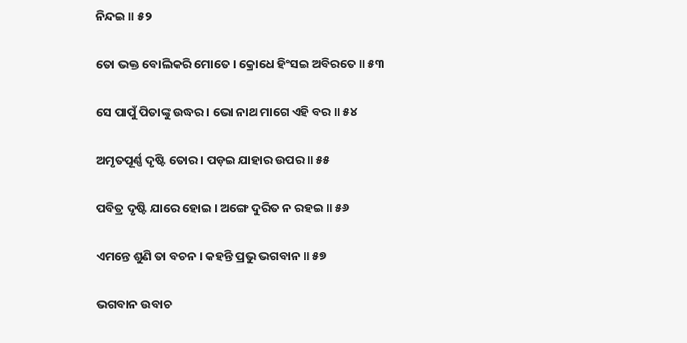ନିନ୍ଦଇ ॥ ୫୨

ତୋ ଭକ୍ତ ବୋଲିକରି ମୋତେ । କ୍ରୋଧେ ହିଂସଇ ଅବିରତେ ॥ ୫୩

ସେ ପାପୁଁ ପିତାଙ୍କୁ ଉଦ୍ଧର । ଭୋ ନାଥ ମାଗେ ଏହି ବର ॥ ୫୪

ଅମୃତପୂର୍ଣ୍ଣ ଦୃଷ୍ଟି ତୋର । ପଡ଼ଇ ଯାହାର ଉପର ॥ ୫୫

ପବିତ୍ର ଦୃଷ୍ଟି ଯାରେ ହୋଇ । ଅଙ୍ଗେ ଦୁରିତ ନ ରହଇ ॥ ୫୬

ଏମନ୍ତେ ଶୁଣି ତା ବଚନ । କହନ୍ତି ପ୍ରଭୁ ଭଗବାନ ॥ ୫୭

ଭଗବାନ ଉବାଚ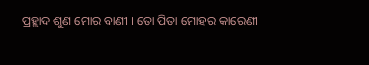ପ୍ରହ୍ଲାଦ ଶୁଣ ମୋର ବାଣୀ । ତୋ ପିତା ମୋହର କାରେଣୀ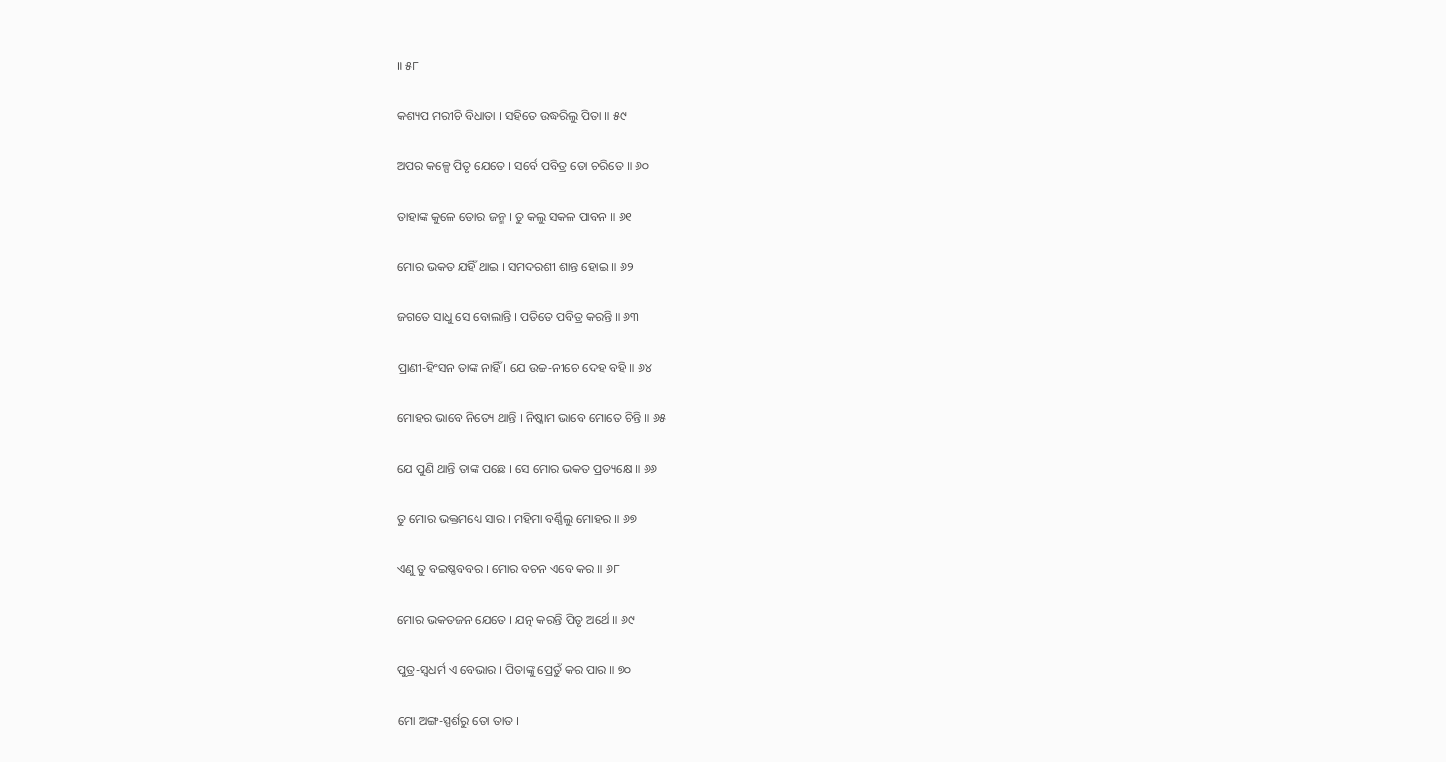॥ ୫୮

କଶ୍ୟପ ମରୀଚି ବିଧାତା । ସହିତେ ଉଦ୍ଧରିଲୁ ପିତା ॥ ୫୯

ଅପର କଳ୍ପେ ପିତୃ ଯେତେ । ସର୍ବେ ପବିତ୍ର ତୋ ଚରିତେ ॥ ୬୦

ତାହାଙ୍କ କୁଳେ ତୋର ଜନ୍ମ । ତୁ କଲୁ ସକଳ ପାବନ ॥ ୬୧

ମୋର ଭକତ ଯହିଁ ଥାଇ । ସମଦରଶୀ ଶାନ୍ତ ହୋଇ ॥ ୬୨

ଜଗତେ ସାଧୁ ସେ ବୋଲାନ୍ତି । ପତିତେ ପବିତ୍ର କରନ୍ତି ॥ ୬୩

ପ୍ରାଣୀ-ହିଂସନ ତାଙ୍କ ନାହିଁ । ଯେ ଉଚ୍ଚ-ନୀଚେ ଦେହ ବହି ॥ ୬୪

ମୋହର ଭାବେ ନିତ୍ୟେ ଥାନ୍ତି । ନିଷ୍କାମ ଭାବେ ମୋତେ ଚିନ୍ତି ॥ ୬୫

ଯେ ପୁଣି ଥାନ୍ତି ତାଙ୍କ ପଛେ । ସେ ମୋର ଭକତ ପ୍ରତ୍ୟକ୍ଷେ ॥ ୬୬

ତୁ ମୋର ଭକ୍ତମଧ୍ୟେ ସାର । ମହିମା ବର୍ଣ୍ଣିଲୁ ମୋହର ॥ ୬୭

ଏଣୁ ତୁ ବଇଷ୍ଣବବର । ମୋର ବଚନ ଏବେ କର ॥ ୬୮

ମୋର ଭକତଜନ ଯେତେ । ଯତ୍ନ କରନ୍ତି ପିତୃ ଅର୍ଥେ ॥ ୬୯

ପୁତ୍ର-ସ୍ୱଧର୍ମ ଏ ବେଭାର । ପିତାଙ୍କୁ ପ୍ରେତୁଁ କର ପାର ॥ ୭୦

ମୋ ଅଙ୍ଗ-ସ୍ପର୍ଶରୁ ତୋ ତାତ ।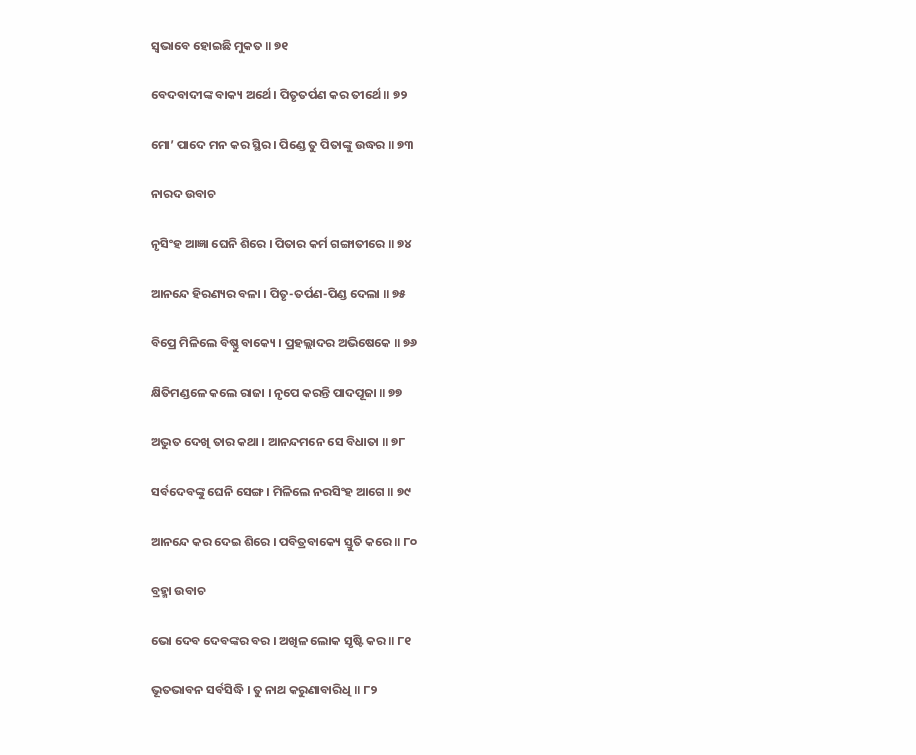ସ୍ୱଭାବେ ହୋଇଛି ମୁକତ ॥ ୭୧

ବେଦବାଦୀଙ୍କ ବାକ୍ୟ ଅର୍ଥେ । ପିତୃତର୍ପଣ କର ତୀର୍ଥେ ॥ ୭୨

ମୋ’ ପାଦେ ମନ କର ସ୍ଥିର । ପିଣ୍ଡେ ତୁ ପିତାଙ୍କୁ ଉଦ୍ଧର ॥ ୭୩

ନାରଦ ଉବାଚ

ନୃସିଂହ ଆଜ୍ଞା ଘେନି ଶିରେ । ପିତାର କର୍ମ ଗଙ୍ଗାତୀରେ ॥ ୭୪

ଆନନ୍ଦେ ହିରଣ୍ୟର ବଳା । ପିତୃ-ତର୍ପଣ-ପିଣ୍ଡ ଦେଲା ॥ ୭୫

ବିପ୍ରେ ମିଳିଲେ ବିଷ୍ଣୁ ବାକ୍ୟେ । ପ୍ରହଲ୍ଲାଦର ଅଭିଷେକେ ॥ ୭୬

କ୍ଷିତିମଣ୍ଡଳେ କଲେ ରାଜା । ନୃପେ କରନ୍ତି ପାଦପୂଜା ॥ ୭୭

ଅଦ୍ଭୁତ ଦେଖି ତାର କଥା । ଆନନ୍ଦମନେ ସେ ବିଧାତା ॥ ୭୮

ସର୍ବଦେବଙ୍କୁ ଘେନି ସେଙ୍ଗ । ମିଳିଲେ ନରସିଂହ ଆଗେ ॥ ୭୯

ଆନନ୍ଦେ କର ଦେଇ ଶିରେ । ପବିତ୍ରବାକ୍ୟେ ସ୍ତୁତି କରେ ॥ ୮୦

ବ୍ରହ୍ମା ଉବାଚ

ଭୋ ଦେବ ଦେବଙ୍କର ବର । ଅଖିଳ ଲୋକ ସୃଷ୍ଟି କର ॥ ୮୧

ଭୂତଭାବନ ସର୍ବସିଦ୍ଧି । ତୁ ନାଥ କରୁଣାବାରିଧି ॥ ୮୨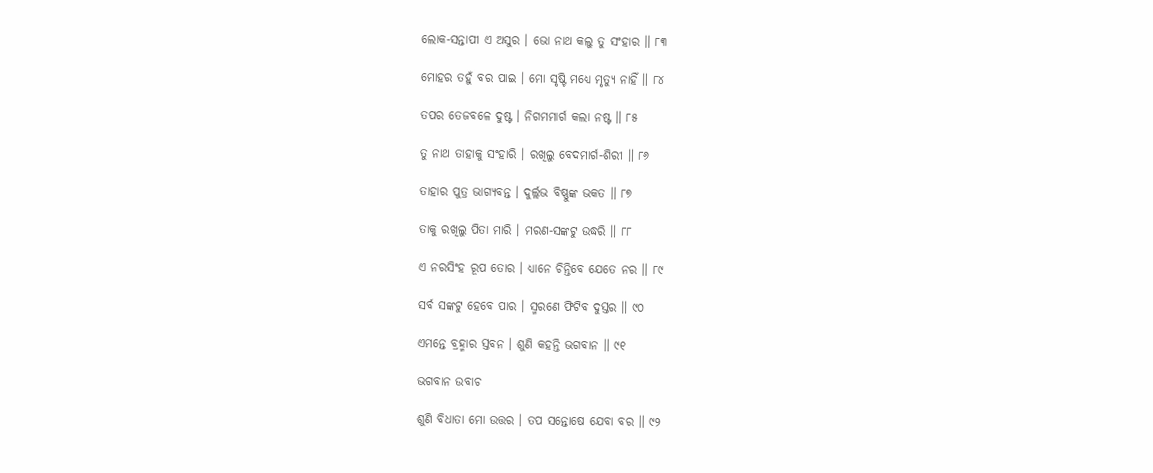ଲୋକ-ସନ୍ତାପୀ ଏ ଅସୁର । ଭୋ ନାଥ କଲୁ ତୁ ସଂହାର ॥ ୮୩

ମୋହର ତହୁଁ ବର ପାଇ । ମୋ ସୃଷ୍ଟି ମଧ୍ୟେ ମୃତ୍ୟୁ ନାହିଁ ॥ ୮୪

ତପର ତେଜବଳେ ଦୁଷ୍ଟ । ନିଗମମାର୍ଗ କଲା ନଷ୍ଟ ॥ ୮୫

ତୁ ନାଥ ତାହାକୁ ସଂହାରି । ରଖିଲୁ ବେଦମାର୍ଗ-ଶିରୀ ॥ ୮୬

ତାହାର ପୁତ୍ର ଭାଗ୍ୟବନ୍ତ । ଦୁର୍ଲ୍ଲଭ ବିଷ୍ଣୁଙ୍କ ଭକତ ॥ ୮୭

ତାକୁ ରଖିଲୁ ପିତା ମାରି । ମରଣ-ସଙ୍କଟୁ ଉଦ୍ଧରି ॥ ୮୮

ଏ ନରସିଂହ ରୂପ ତୋର । ଧ୍ୟାନେ ଚିନ୍ତିବେ ଯେତେ ନର ॥ ୮୯

ସର୍ବ ସଙ୍କଟୁ ହେବେ ପାର । ସ୍ମରଣେ ଫିଟିବ ଦୁସ୍ତର ॥ ୯୦

ଏମନ୍ତେ ବ୍ରହ୍ମାର ସ୍ତବନ । ଶୁଣି କହନ୍ତି ଭଗବାନ ॥ ୯୧

ଭଗବାନ ଉବାଚ

ଶୁଣି ବିଧାତା ମୋ ଉତ୍ତର । ତପ ସନ୍ତୋଷେ ଯେବା ବର ॥ ୯୨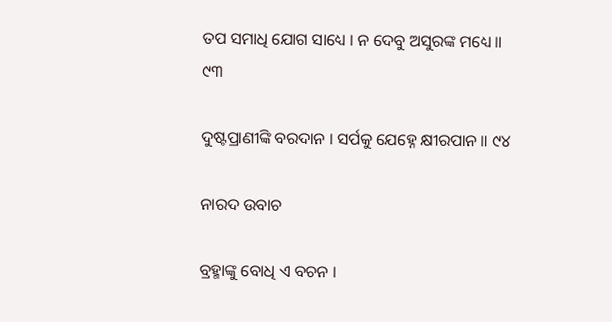ତପ ସମାଧି ଯୋଗ ସାଧ୍ୟେ । ନ ଦେବୁ ଅସୁରଙ୍କ ମଧ୍ୟେ ॥ ୯୩

ଦୁଷ୍ଟପ୍ରାଣୀଙ୍କି ବରଦାନ । ସର୍ପକୁ ଯେହ୍ନେ କ୍ଷୀରପାନ ॥ ୯୪

ନାରଦ ଉବାଚ

ବ୍ରହ୍ମାଙ୍କୁ ବୋଧି ଏ ବଚନ ।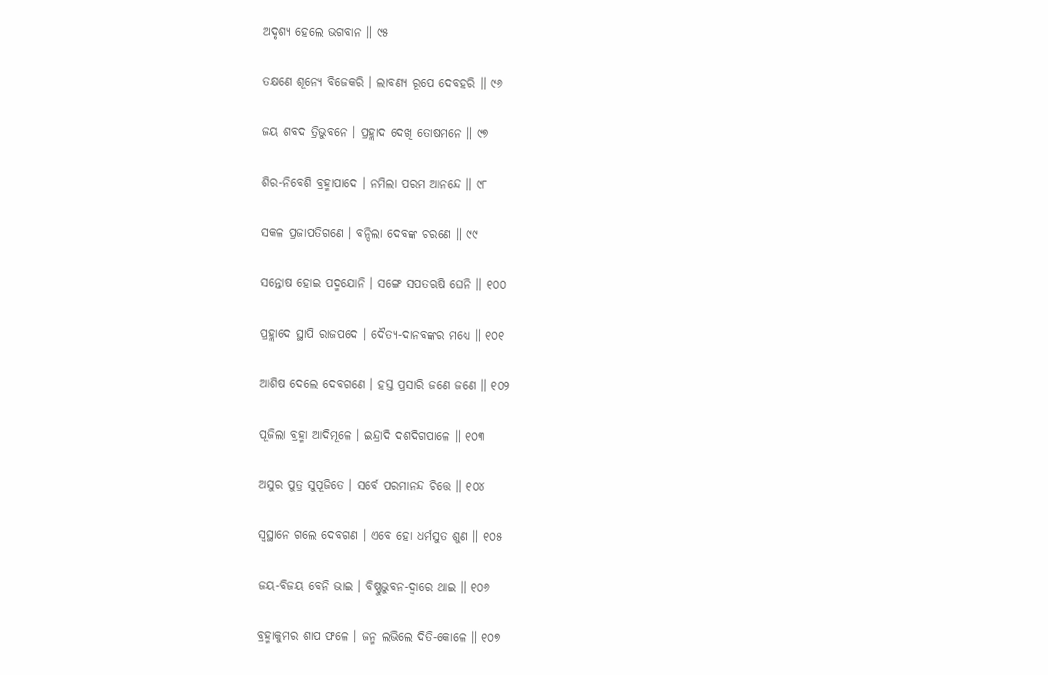ଅଦୃଶ୍ୟ ହେଲେ ଭଗବାନ ॥ ୯୫

ତକ୍ଷଣେ ଶୂନ୍ୟେ ବିଜେକରି । ଲାବଣ୍ୟ ରୂପେ ଦେବହରି ॥ ୯୬

ଜୟ ଶବଦ ତ୍ରିଭୁବନେ । ପ୍ରହ୍ଲାଦ ଦେଖି ତୋଷମନେ ॥ ୯୭

ଶିର-ନିବେଶି ବ୍ରହ୍ମାପାଦେ । ନମିଲା ପରମ ଆନନ୍ଦେ ॥ ୯୮

ସକଳ ପ୍ରଜାପତିଗଣେ । ବନ୍ଦିଲା ଦେବଙ୍କ ଚରଣେ ॥ ୯୯

ସନ୍ତୋଷ ହୋଇ ପଦ୍ମଯୋନି । ସଙ୍ଗେ ସପତଋଷି ଘେନି ॥ ୧୦୦

ପ୍ରହ୍ଲାଦେ ସ୍ଥାପି ରାଜପଦେ । ଦୈତ୍ୟ-ଦାନବଙ୍କର ମଧ୍ୟେ ॥ ୧୦୧

ଆଶିଷ ଦେଲେ ଦେବଗଣେ । ହସ୍ତ ପ୍ରସାରି ଜଣେ ଜଣେ ॥ ୧୦୨

ପୂଜିଲା ବ୍ରହ୍ମା ଆଦିମୂଳେ । ଇନ୍ଦ୍ରାଦି ଦଶଦିଗପାଳେ ॥ ୧୦୩

ଅସୁର ପୁତ୍ର ସୁପୂଜିତେ । ସର୍ବେ ପରମାନନ୍ଦ ଚିତ୍ତେ ॥ ୧୦୪

ସ୍ୱସ୍ଥାନେ ଗଲେ ଦେବଗଣ । ଏବେ ହୋ ଧର୍ମସୁତ ଶୁଣ ॥ ୧୦୫

ଜୟ-ବିଜୟ ବେନି ଭାଇ । ବିଷ୍ଣୁଭୁବନ-ଦ୍ୱାରେ ଥାଇ ॥ ୧୦୬

ବ୍ରହ୍ମାକୁମର ଶାପ ଫଳେ । ଜନ୍ମ ଲଭିଲେ ଦିତି-କୋଳେ ॥ ୧୦୭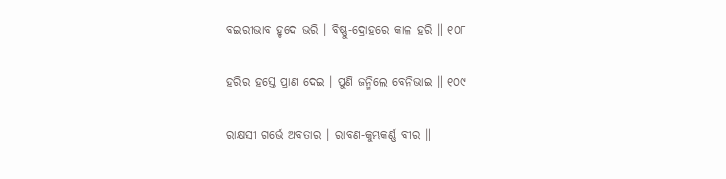ବଇରୀଭାବ ହୃଦେ ଭରି । ବିଷ୍ଣୁ-ଦ୍ରୋହରେ କାଳ ହରି ॥ ୧୦୮

ହରିର ହସ୍ତେ ପ୍ରାଣ ଦେଇ । ପୁଣି ଜନ୍ମିଲେ ବେନିଭାଇ ॥ ୧୦୯

ରାକ୍ଷସୀ ଗର୍ଭେ ଅବତାର । ରାବଣ-କୁମ୍ଭକର୍ଣ୍ଣ ବୀର ॥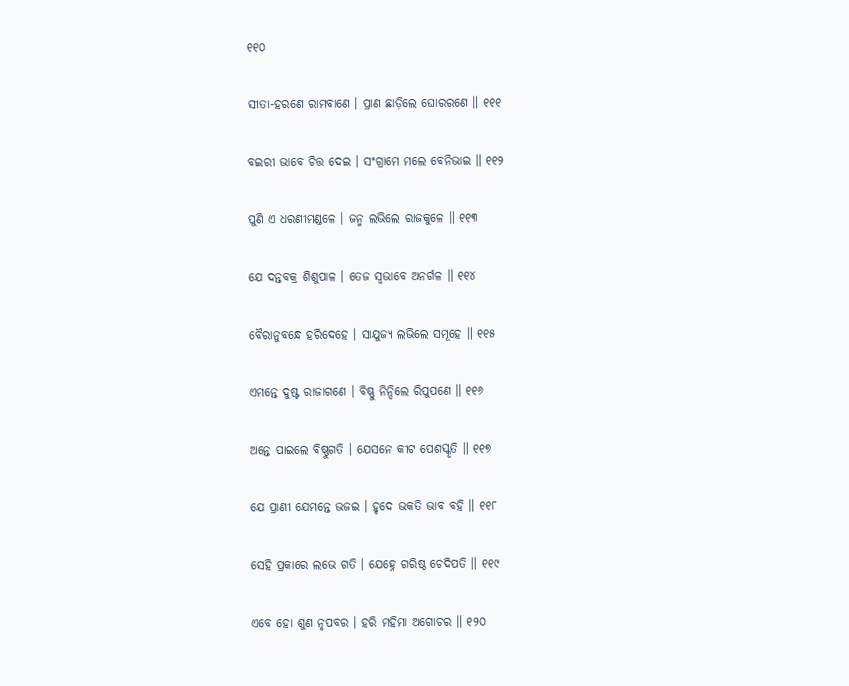୧୧୦

ସୀତା-ହରଣେ ରାମବାଣେ । ପ୍ରାଣ ଛାଡ଼ିଲେ ଘୋରରଣେ ॥ ୧୧୧

ବଇରୀ ଭାବେ ଚିତ୍ତ ଦେଇ । ସଂଗ୍ରାମେ ମଲେ ବେନିଭାଇ ॥ ୧୧୨

ପୁଣି ଏ ଧରଣୀମଣ୍ଡଳେ । ଜନ୍ମ ଲଭିଲେ ରାଜକୁଳେ ॥ ୧୧୩

ଯେ ଦନ୍ତବକ୍ର ଶିଶୁପାଳ । ତେଜ ସ୍ୱଭାବେ ଅନର୍ଗଳ ॥ ୧୧୪

ବୈରାନୁବନ୍ଧେ ହରିଦେହେ । ସାଯୁଜ୍ୟ ଲଭିଲେ ସମୂହେ ॥ ୧୧୫

ଏମନ୍ତେ ଦୁଷ୍ଟ ରାଜାଗଣେ । ବିଷ୍ଣୁ ନିନ୍ଦିଲେ ରିପୁପଣେ ॥ ୧୧୬

ଅନ୍ତେ ପାଇଲେ ବିଷ୍ଣୁଗତି । ଯେସନେ କୀଟ ପେଶସ୍କୃତି ॥ ୧୧୭

ଯେ ପ୍ରାଣୀ ଯେମନ୍ତେ ଭଜଇ । ହୃଦେ ଭକତି ଭାବ ବହି ॥ ୧୧୮

ସେହି ପ୍ରକାରେ ଲଭେ ଗତି । ଯେହ୍ନେ ଗରିଷ୍ଠ ଚେଦିପତି ॥ ୧୧୯

ଏବେ ହୋ ଶୁଣ ନୃପବର । ହରି ମହିମା ଅଗୋଚର ॥ ୧୨୦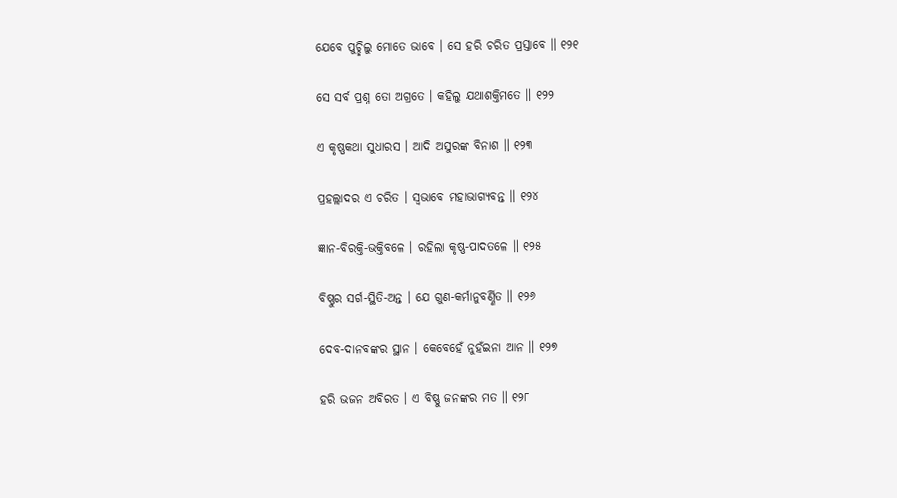ଯେବେ ପୁଚ୍ଛିଲୁ ମୋତେ ଭାବେ । ସେ ହରି ଚରିତ ପ୍ରସ୍ତାବେ ॥ ୧୨୧

ସେ ସର୍ବ ପ୍ରଶ୍ନ ତୋ ଅଗ୍ରତେ । କହିଲୁ ଯଥାଶକ୍ତିମତେ ॥ ୧୨୨

ଏ କୃଷ୍ଣକଥା ସୁଧାରସ । ଆଦି ଅସୁରଙ୍କ ବିନାଶ ॥ ୧୨୩

ପ୍ରହଲ୍ଲାଦର ଏ ଚରିତ । ସ୍ୱଭାବେ ମହାଭାଗ୍ୟବନ୍ତ ॥ ୧୨୪

ଜ୍ଞାନ-ବିରକ୍ତି-ଭକ୍ତିବଳେ । ରହିଲା କୃଷ୍ଣ-ପାଦତଳେ ॥ ୧୨୫

ବିଷ୍ଣୁର ସର୍ଗ-ସ୍ଥିତି-ଅନ୍ତ । ଯେ ଗୁଣ-କର୍ମାନୁବର୍ଣ୍ଣିତ ॥ ୧୨୬

ଦେବ-ଦାନବଙ୍କର ସ୍ଥାନ । କେବେହେଁ ନୁହଁଇନା ଆନ ॥ ୧୨୭

ହରି ଭଜନ ଅବିରତ । ଏ ବିଷ୍ଣୁ ଜନଙ୍କର ମତ ॥ ୧୨୮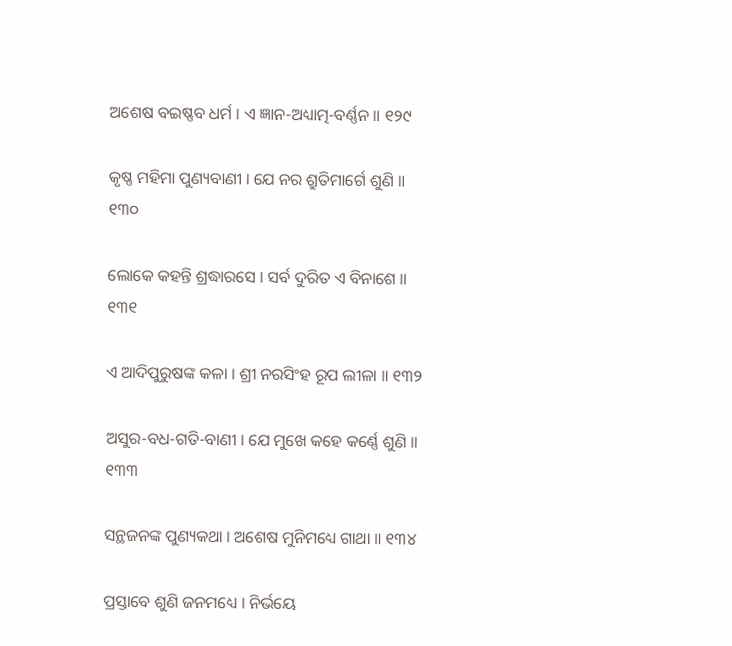ଅଶେଷ ବଇଷ୍ଣବ ଧର୍ମ । ଏ ଜ୍ଞାନ-ଅଧ୍ୟାତ୍ମ-ବର୍ଣ୍ଣନ ॥ ୧୨୯

କୃଷ୍ଣ ମହିମା ପୁଣ୍ୟବାଣୀ । ଯେ ନର ଶ୍ରୁତିମାର୍ଗେ ଶୁଣି ॥ ୧୩୦

ଲୋକେ କହନ୍ତି ଶ୍ରଦ୍ଧାରସେ । ସର୍ବ ଦୁରିତ ଏ ବିନାଶେ ॥ ୧୩୧

ଏ ଆଦିପୁରୁଷଙ୍କ କଳା । ଶ୍ରୀ ନରସିଂହ ରୂପ ଲୀଳା ॥ ୧୩୨

ଅସୁର-ବଧ-ଗତି-ବାଣୀ । ଯେ ମୁଖେ କହେ କର୍ଣ୍ଣେ ଶୁଣି ॥ ୧୩୩

ସନ୍ଥଜନଙ୍କ ପୁଣ୍ୟକଥା । ଅଶେଷ ମୁନିମଧ୍ୟେ ଗାଥା ॥ ୧୩୪

ପ୍ରସ୍ତାବେ ଶୁଣି ଜନମଧ୍ୟେ । ନିର୍ଭୟେ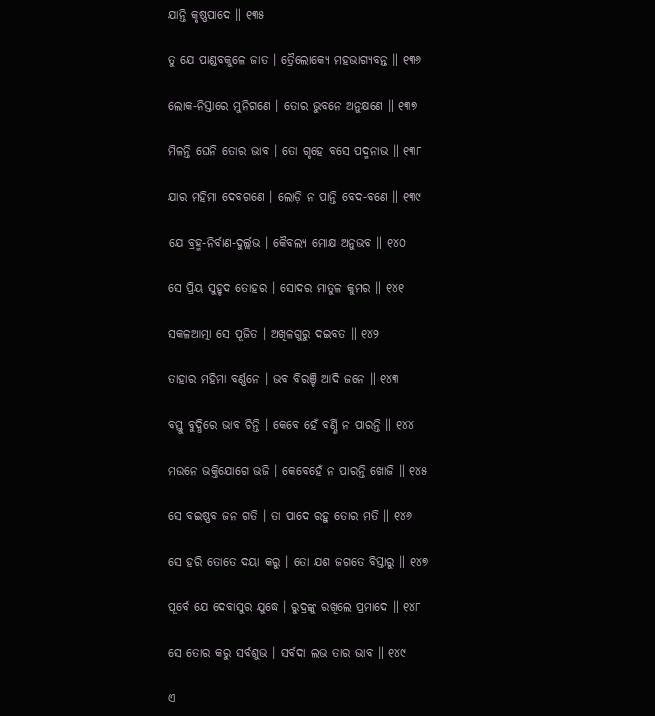ଯାନ୍ତି କୃଷ୍ଣପାଦେ ॥ ୧୩୫

ତୁ ଯେ ପାଣ୍ଡବକୁଳେ ଜାତ । ତ୍ରୈଲୋକ୍ୟେ ମହଭାଗ୍ୟବନ୍ତ ॥ ୧୩୬

ଲୋକ-ନିସ୍ତାରେ ମୁନିଗଣେ । ତୋର ଭୁବନେ ଅନୁକ୍ଷଣେ ॥ ୧୩୭

ମିଳନ୍ତି ଘେନି ତୋର ଭାବ । ତୋ ଗୃହେ ବସେ ପଦ୍ମନାଭ ॥ ୧୩୮

ଯାର ମହିମା ଦେବଗଣେ । ଲୋଡ଼ି ନ ପାନ୍ତି ବେଦ-ବଣେ ॥ ୧୩୯

ଯେ ବ୍ରହ୍ମ-ନିର୍ବାଣ-ଦୁର୍ଲ୍ଲଭ । କୈବଲ୍ୟ ମୋକ୍ଷ ଅନୁଭବ ॥ ୧୪୦

ସେ ପ୍ରିୟ ସୁହୃଦ ତୋହର । ସୋଦର ମାତୁଳ କୁମର ॥ ୧୪୧

ସକଳଆତ୍ମା ସେ ପୂଜିତ । ଅଖିଳଗୁରୁ ଦଇବତ ॥ ୧୪୨

ତାହାର ମହିମା ବର୍ଣ୍ଣନେ । ଭବ ବିରଞ୍ଚି ଆଦି ଜନେ ॥ ୧୪୩

ବସ୍ତୁ ବୁଦ୍ଧିରେ ଭାବ ଚିନ୍ତି । କେବେ ହେଁ ବର୍ଣ୍ଣି ନ ପାରନ୍ତି ॥ ୧୪୪

ମଉନେ ଭକ୍ତିଯୋଗେ ଭଜି । କେବେହେଁ ନ ପାରନ୍ତି ଖୋଜି ॥ ୧୪୫

ସେ ବଇଷ୍ଣବ ଜନ ଗତି । ତା ପାଦେ ରହୁ ତୋର ମତି ॥ ୧୪୬

ସେ ହରି ତୋତେ ଦୟା କରୁ । ତୋ ଯଶ ଜଗତେ ବିସ୍ତାରୁ ॥ ୧୪୭

ପୂର୍ବେ ଯେ ଦେବାସୁର ଯୁଦ୍ଧେ । ରୁଦ୍ରଙ୍କୁ ରଖିଲେ ପ୍ରମାଦେ ॥ ୧୪୮

ସେ ତୋର କରୁ ସର୍ବଶୁଭ । ସର୍ବଦା ଲଭ ତାର ଭାବ ॥ ୧୪୯

ଏ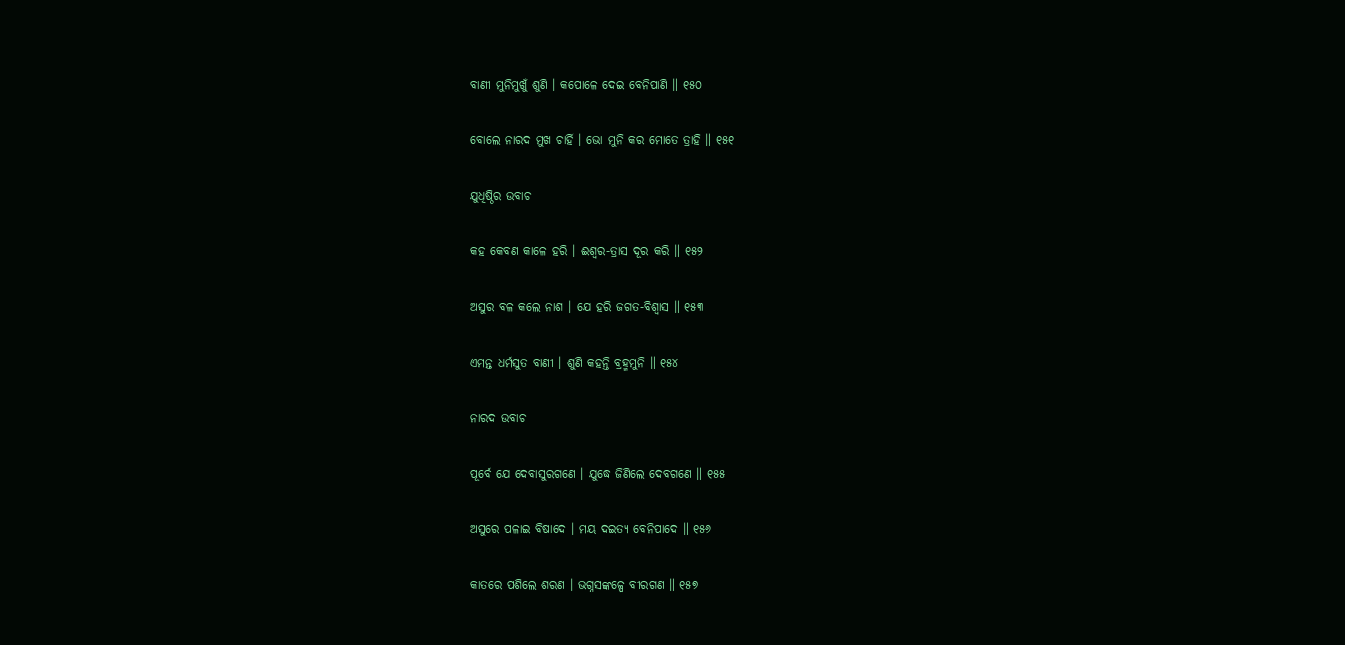ବାଣୀ ମୁନିମୁଖୁଁ ଶୁଣି । କପୋଳେ ଦେଇ ବେନିପାଣି ॥ ୧୫୦

ବୋଲେ ନାରଦ ମୁଖ ଚାର୍ହି । ଭୋ ମୁନି କର ମୋତେ ତ୍ରାହି ॥ ୧୫୧

ଯୁଧିଷ୍ଠିର ଉବାଚ

କହ କେବଣ କାଳେ ହରି । ଈଶ୍ୱର-ତ୍ରାସ ଦୂର କରି ॥ ୧୫୨

ଅସୁର ବଳ କଲେ ନାଶ । ଯେ ହରି ଜଗତ-ବିଶ୍ୱାସ ॥ ୧୫୩

ଏମନ୍ତ ଧର୍ମସୁତ ବାଣୀ । ଶୁଣି କହନ୍ତି ବ୍ରହ୍ମମୁନି ॥ ୧୫୪

ନାରଦ ଉବାଚ

ପୂର୍ବେ ଯେ ଦେବାସୁରଗଣେ । ଯୁଦ୍ଧେ ଜିଣିଲେ ଦେବଗଣେ ॥ ୧୫୫

ଅସୁରେ ପଳାଇ ବିଷାଦେ । ମୟ ଦଇତ୍ୟ ବେନିପାଦେ ॥ ୧୫୬

କାତରେ ପଶିଲେ ଶରଣ । ଭଗ୍ନସଙ୍କଳ୍ପେ ବୀରଗଣ ॥ ୧୫୭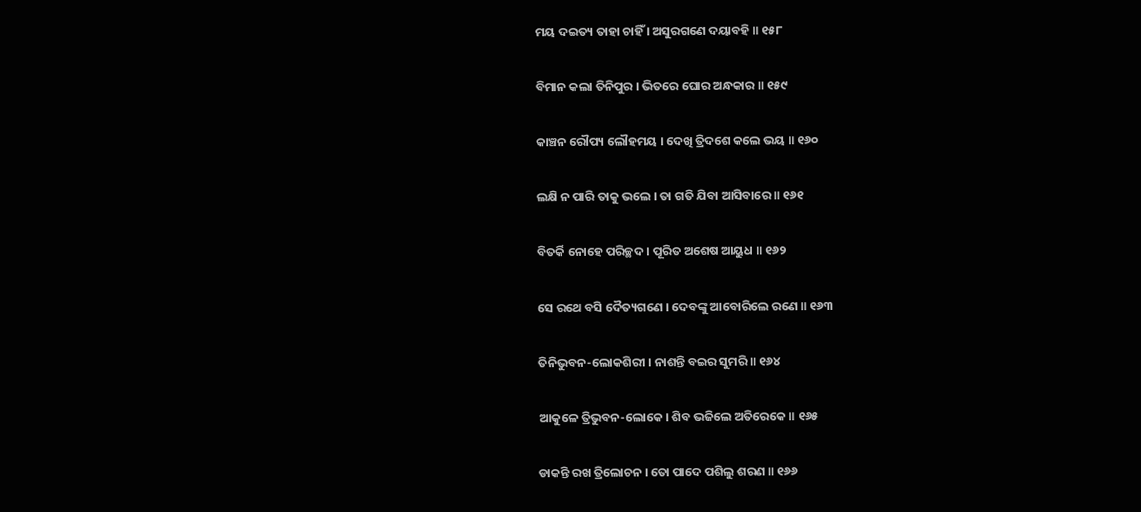ମୟ ଦଇତ୍ୟ ତାହା ଚାହିଁ । ଅସୁରଗଣେ ଦୟାବହି ॥ ୧୫୮

ବିମାନ କଲା ତିନିପୁର । ଭିତରେ ଘୋର ଅନ୍ଧକାର ॥ ୧୫୯

କାଞ୍ଚନ ରୌପ୍ୟ ଲୌହମୟ । ଦେଖି ତ୍ରିଦଶେ କଲେ ଭୟ ॥ ୧୬୦

ଲକ୍ଷି ନ ପାରି ତାକୁ ଭଲେ । ତା ଗତି ଯିବା ଆସିବାରେ ॥ ୧୬୧

ବିତର୍କି ନୋହେ ପରିଚ୍ଛଦ । ପୂରିତ ଅଶେଷ ଆୟୁଧ ॥ ୧୬୨

ସେ ରଥେ ବସି ଦୈତ୍ୟଗଣେ । ଦେବଙ୍କୁ ଆବୋରିଲେ ରଣେ ॥ ୧୬୩

ତିନିଭୁବନ-ଲୋକଶିରୀ । ନାଶନ୍ତି ବଇର ସୁମରି ॥ ୧୬୪

ଆକୁଳେ ତ୍ରିଭୁବନ-ଲୋକେ । ଶିବ ଭଜିଲେ ଅତିରେକେ ॥ ୧୬୫

ଡାକନ୍ତି ରଖ ତ୍ରିଲୋଚନ । ତୋ ପାଦେ ପଶିଲୁ ଶରଣ ॥ ୧୬୬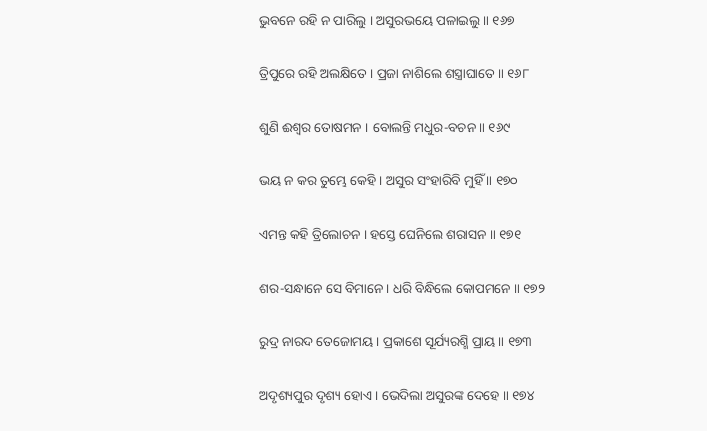ଭୁବନେ ରହି ନ ପାରିଲୁ । ଅସୁରଭୟେ ପଳାଇଲୁ ॥ ୧୬୭

ତ୍ରିପୁରେ ରହି ଅଲକ୍ଷିତେ । ପ୍ରଜା ନାଶିଲେ ଶସ୍ତ୍ରାଘାତେ ॥ ୧୬୮

ଶୁଣି ଈଶ୍ୱର ତୋଷମନ । ବୋଲନ୍ତି ମଧୁର-ବଚନ ॥ ୧୬୯

ଭୟ ନ କର ତୁମ୍ଭେ କେହି । ଅସୁର ସଂହାରିବି ମୁହିଁ ॥ ୧୭୦

ଏମନ୍ତ କହି ତ୍ରିଲୋଚନ । ହସ୍ତେ ଘେନିଲେ ଶରାସନ ॥ ୧୭୧

ଶର-ସନ୍ଧାନେ ସେ ବିମାନେ । ଧରି ବିନ୍ଧିଲେ କୋପମନେ ॥ ୧୭୨

ରୁଦ୍ର ନାରଦ ତେଜୋମୟ । ପ୍ରକାଶେ ସୂର୍ଯ୍ୟରଶ୍ମି ପ୍ରାୟ ॥ ୧୭୩

ଅଦୃଶ୍ୟପୁର ଦୃଶ୍ୟ ହୋଏ । ଭେଦିଲା ଅସୁରଙ୍କ ଦେହେ ॥ ୧୭୪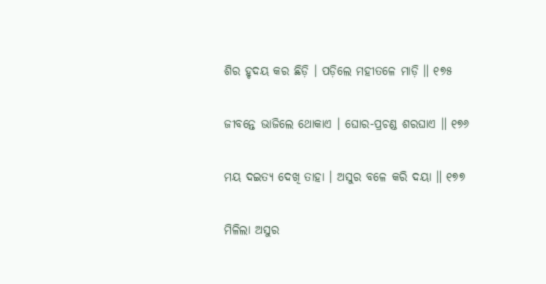ଶିର ହୃଦୟ କର ଛିଡ଼ି । ପଡ଼ିଲେ ମହୀତଳେ ମାଡ଼ି ॥ ୧୭୫

ଜୀବନ୍ତେ ଭାଜିଲେ ଥୋକାଏ । ଘୋର-ପ୍ରଚଣ୍ଡ ଶରଘାଏ ॥ ୧୭୬

ମୟ ଦଇତ୍ୟ ଦେଖି ତାହା । ଅସୁର ବଳେ କରି ଦୟା ॥ ୧୭୭

ମିଳିଲା ଅସୁର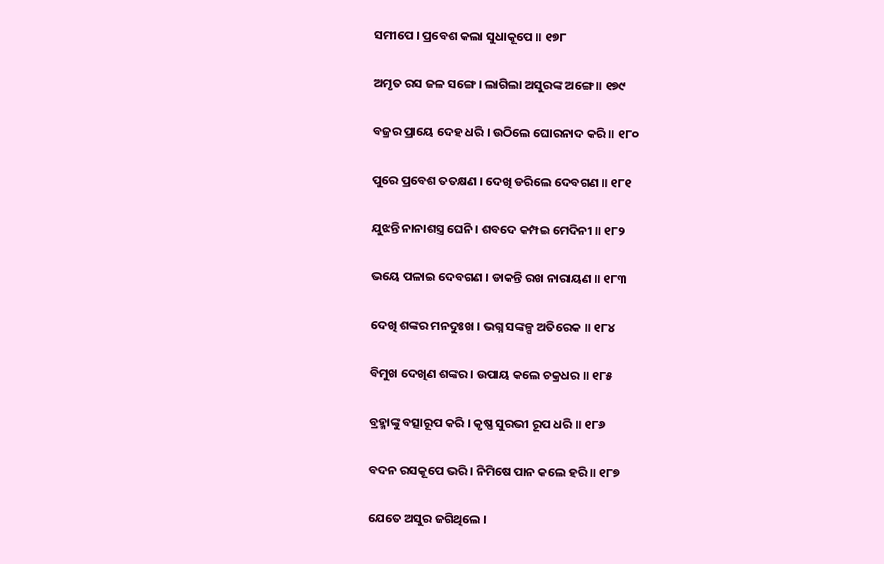ସମୀପେ । ପ୍ରବେଶ କଲା ସୁଧାକୂପେ ॥ ୧୭୮

ଅମୃତ ରସ ଜଳ ସଙ୍ଗେ । ଲାଗିଲା ଅସୁରଙ୍କ ଅଙ୍ଗେ ॥ ୧୭୯

ବଜ୍ରର ପ୍ରାୟେ ଦେହ ଧରି । ଉଠିଲେ ଘୋରନାଦ କରି ॥ ୧୮୦

ପୁରେ ପ୍ରବେଶ ତତକ୍ଷଣ । ଦେଖି ଡରିଲେ ଦେବଗଣ ॥ ୧୮୧

ଯୁଝନ୍ତି ନାନାଶସ୍ତ୍ର ଘେନି । ଶବଦେ କମ୍ପଇ ମେଦିନୀ ॥ ୧୮୨

ଭୟେ ପଳାଇ ଦେବଗଣ । ଡାକନ୍ତି ରଖ ନାରାୟଣ ॥ ୧୮୩

ଦେଖି ଶଙ୍କର ମନଦୁଃଖ । ଭଗ୍ନ ସଙ୍କଳ୍ପ ଅତିରେକ ॥ ୧୮୪

ବିମୁଖ ଦେଖିଣ ଶଙ୍କର । ଉପାୟ କଲେ ଚକ୍ରଧର ॥ ୧୮୫

ବ୍ରହ୍ମାଙ୍କୁ ବତ୍ସାରୂପ କରି । କୃଷ୍ଣ ସୁରଭୀ ରୂପ ଧରି ॥ ୧୮୬

ବଦନ ରସକୂପେ ଭରି । ନିମିଷେ ପାନ କଲେ ହରି ॥ ୧୮୭

ଯେତେ ଅସୁର ଜଗିଥିଲେ ।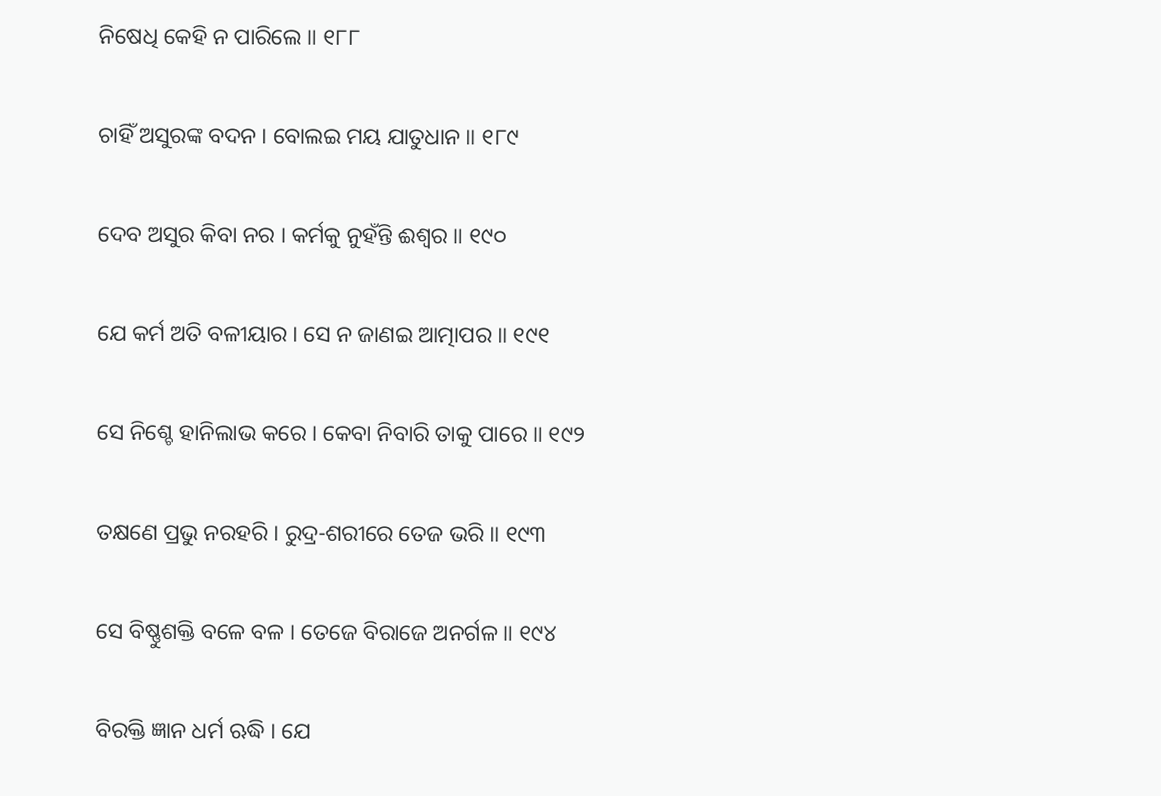ନିଷେଧି କେହି ନ ପାରିଲେ ॥ ୧୮୮

ଚାହିଁ ଅସୁରଙ୍କ ବଦନ । ବୋଲଇ ମୟ ଯାତୁଧାନ ॥ ୧୮୯

ଦେବ ଅସୁର କିବା ନର । କର୍ମକୁ ନୁହଁନ୍ତି ଈଶ୍ୱର ॥ ୧୯୦

ଯେ କର୍ମ ଅତି ବଳୀୟାର । ସେ ନ ଜାଣଇ ଆତ୍ମାପର ॥ ୧୯୧

ସେ ନିଶ୍ଚେ ହାନିଲାଭ କରେ । କେବା ନିବାରି ତାକୁ ପାରେ ॥ ୧୯୨

ତକ୍ଷଣେ ପ୍ରଭୁ ନରହରି । ରୁଦ୍ର-ଶରୀରେ ତେଜ ଭରି ॥ ୧୯୩

ସେ ବିଷ୍ଣୁଶକ୍ତି ବଳେ ବଳ । ତେଜେ ବିରାଜେ ଅନର୍ଗଳ ॥ ୧୯୪

ବିରକ୍ତି ଜ୍ଞାନ ଧର୍ମ ଋଦ୍ଧି । ଯେ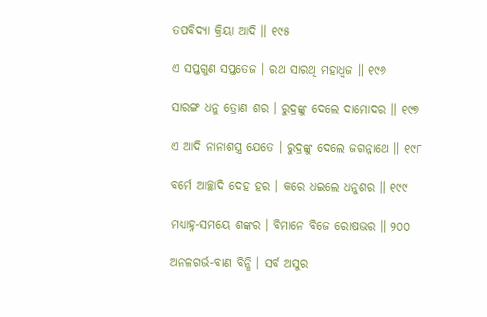ତପବିଦ୍ୟା କ୍ରିୟା ଆଦି ॥ ୧୯୫

ଏ ସପ୍ତଗୁଣ ସପ୍ତତେଜ । ରଥ ସାରଥି ମହାଧ୍ୱଜ ॥ ୧୯୬

ସାରଙ୍ଗ ଧନୁ ତ୍ରୋଣ ଶର । ରୁଦ୍ରଙ୍କୁ ଦେଲେ ଦାମୋଦର ॥ ୧୯୭

ଏ ଆଦି ନାନାଶସ୍ତ୍ର ଯେତେ । ରୁଦ୍ରଙ୍କୁ ଦେଲେ ଜଗନ୍ନାଥେ ॥ ୧୯୮

ବର୍ମେ ଆଚ୍ଛାଦି ଦେହ ହର । କରେ ଧଇଲେ ଧନୁଶର ॥ ୧୯୯

ମଧ୍ୟାହ୍ନ-ସମୟେ ଶଙ୍କର । ବିମାନେ ବିଜେ ରୋଷଭର ॥ ୨୦୦

ଅନଳଗର୍ଭ-ବାଣ ବିନ୍ଧି । ସର୍ବ ଅସୁର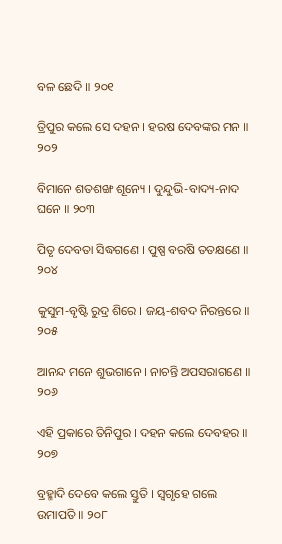ବଳ ଛେଦି ॥ ୨୦୧

ତ୍ରିପୁର କଲେ ସେ ଦହନ । ହରଷ ଦେବଙ୍କର ମନ ॥ ୨୦୨

ବିମାନେ ଶତଶଙ୍ଖ ଶୂନ୍ୟେ । ଦୁନ୍ଦୁଭି-ବାଦ୍ୟ-ନାଦ ଘନେ ॥ ୨୦୩

ପିତୃ ଦେବତା ସିଦ୍ଧଗଣେ । ପୁଷ୍ପ ବରଷି ତତକ୍ଷଣେ ॥ ୨୦୪

କୁସୁମ-ବୃଷ୍ଟି ରୁଦ୍ର ଶିରେ । ଜୟ-ଶବଦ ନିରନ୍ତରେ ॥ ୨୦୫

ଆନନ୍ଦ ମନେ ଶୁଭଗାନେ । ନାଚନ୍ତି ଅପସରାଗଣେ ॥ ୨୦୬

ଏହି ପ୍ରକାରେ ତିନିପୁର । ଦହନ କଲେ ଦେବହର ॥ ୨୦୭

ବ୍ରହ୍ମାଦି ଦେବେ କଲେ ସ୍ତୁତି । ସ୍ୱଗୃହେ ଗଲେ ଉମାପତି ॥ ୨୦୮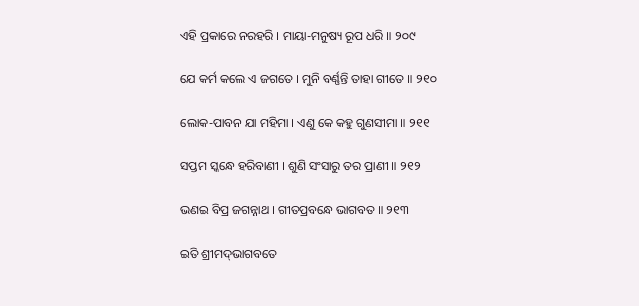ଏହି ପ୍ରକାରେ ନରହରି । ମାୟା-ମନୁଷ୍ୟ ରୂପ ଧରି ॥ ୨୦୯

ଯେ କର୍ମ କଲେ ଏ ଜଗତେ । ମୁନି ବର୍ଣ୍ଣନ୍ତି ତାହା ଗୀତେ ॥ ୨୧୦

ଲୋକ-ପାବନ ଯା ମହିମା । ଏଣୁ କେ କହୁ ଗୁଣସୀମା ॥ ୨୧୧

ସପ୍ତମ ସ୍କନ୍ଧେ ହରିବାଣୀ । ଶୁଣି ସଂସାରୁ ତର ପ୍ରାଣୀ ॥ ୨୧୨

ଭଣଇ ବିପ୍ର ଜଗନ୍ନାଥ । ଗୀତପ୍ରବନ୍ଧେ ଭାଗବତ ॥ ୨୧୩

ଇତି ଶ୍ରୀମଦ୍‌ଭାଗବତେ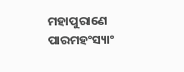ମହାପୁରାଣେ ପାରମହଂସ୍ୟାଂ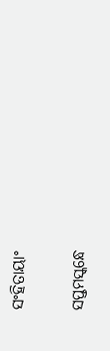ସଂହିତାୟାଂ

ସପ୍ତମସ୍କନ୍ଧେ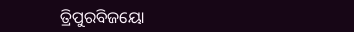ତ୍ରିପୁରବିଜୟୋ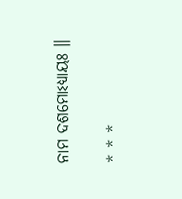ନାମ ଦଶମୋଽଧ୍ୟାୟଃ ॥

* * *